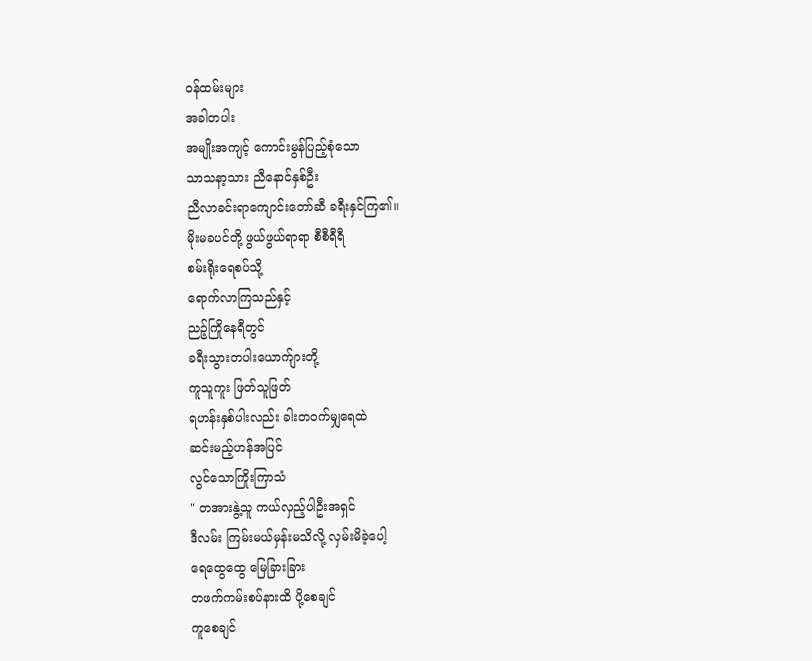ဝန်ထမ်းများ
အခါတပါး
အမျိုးအကျင့် ကောင်းမွန်ပြည့်စုံသော
သာသနာ့သား ညီနောင်နှစ်ဦး
ညီလာခင်းရာကျောင်းတော်ဆီ ခရီးနှင်ကြ၏။
မိုးမခပင်တို့ ဖွယ်ဖွယ်ရာရာ စီစီရီရီ
စမ်းရိုးရေစပ်သို့
ရောက်လာကြသည်နှင့်
ညဉ့်ကြိုနေရီတွင်
ခရီးသွားတပါးယောက်ျားတို့
ကူသူကူး ဖြတ်သူဖြတ်
ရဟန်းနှစ်ပါးလည်း ခါးတဝက်မျှရေထဲ
ဆင်းမည့်ဟန်အပြင်
လွင်သောကြိုးကြာသံ
" တအားနွဲ့သူ ကယ်လှည့်ပါဦးအရှင်
ဒီလမ်း ကြမ်းမယ်မှန်းမသိလို့ လှမ်းမိခဲ့ပေါ့
ရေထွေထွေ မြေခြားခြား
တဖက်ကမ်းစပ်နားထိ ပို့စေချင်
ကူစေချင်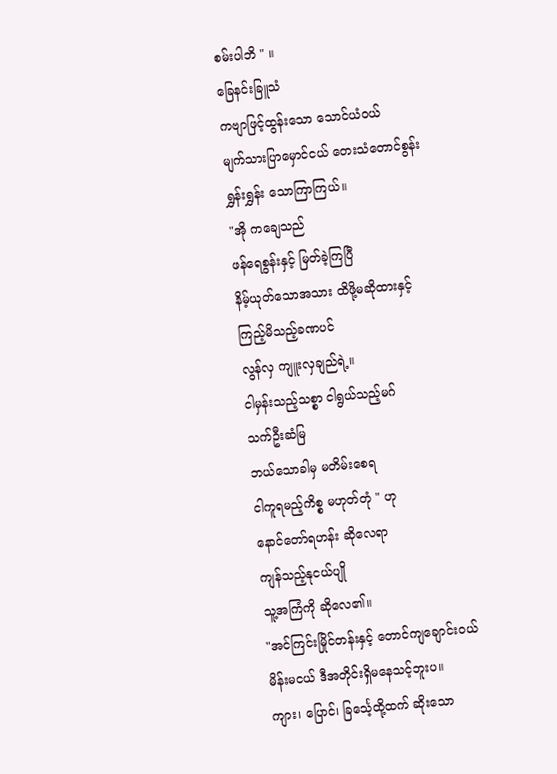စမ်းပါဘိ " ။
ခြေနင်းခြူသံ
ကဗျာဖြင့်ထွန်းသော သောင်ယံဝယ်
မျက်သားပြာမှောင်ငယ် တေးသံတောင်စွန်း
ရွှန်းရွှန်း သောကြာကြယ်။
"အို ကချေသည်
ဖန်ရေစွန်းနှင့် မြတ်ခဲ့ကြပြီ
နိမ့်ယုတ်သောအသား ထိဖို့မဆိုထားနှင့်
ကြည့်မိသည့်ခဏပင်
လွန်လှ ကျူးလှချည်ရဲ့။
ငါမှန်းသည့်သစ္စာ ငါရွယ်သည့်မဂ်
သက်ဦးဆံမြ
ဘယ်သောခါမှ မတိမ်းစေရ
ငါကူရမည့်ကိစ္စ မဟုတ်တုံ " ဟု
နောင်တော်ရဟန်း ဆိုလေရာ
ကျန်သည့်နုငယ်ပျို
သူ့အကြံကို ဆိုလေ၏။
"အင်ကြင်းမြိုင်တန်းနှင့် တောင်ကျချောင်းဝယ်
မိန်းမငယ် ဒီအတိုင်းရှိမနေသင့်ဘူးပ။
ကျား၊ ပြောင်၊ ခြင်္သေ့ထို့ထက် ဆိုးသော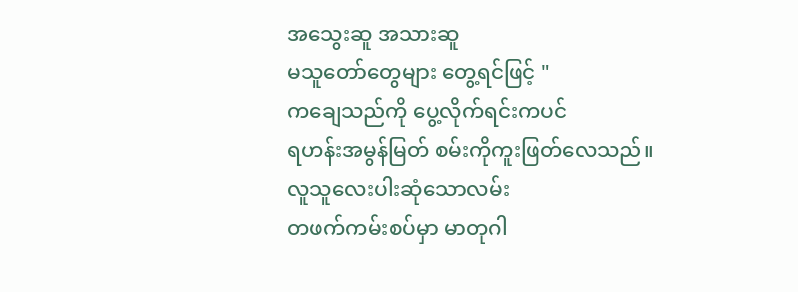အသွေးဆူ အသားဆူ
မသူတော်တွေများ တွေ့ရင်ဖြင့် "
ကချေသည်ကို ပွေ့လိုက်ရင်းကပင်
ရဟန်းအမွန်မြတ် စမ်းကိုကူးဖြတ်လေသည်။
လူသူလေးပါးဆုံသောလမ်း
တဖက်ကမ်းစပ်မှာ မာတုဂါ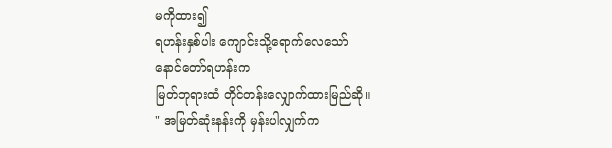မကိုထား၍
ရဟန်းနှစ်ပါး ကျောင်းသို့ရောက်လေသော်
နောင်တော်ရဟန်းက
မြတ်ဘုရားထံ တိုင်တန်းလျှောက်ထားမြည်ဆို။
" အမြတ်ဆုံးနန်းကို မှန်းပါလျှက်က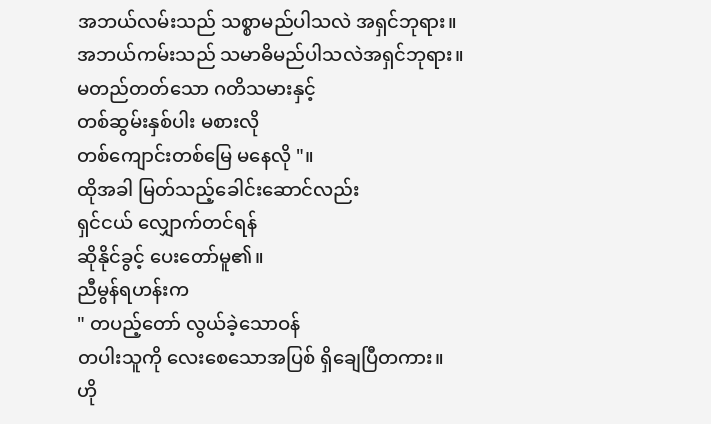အဘယ်လမ်းသည် သစ္စာမည်ပါသလဲ အရှင်ဘုရား။
အဘယ်ကမ်းသည် သမာဓိမည်ပါသလဲအရှင်ဘုရား။
မတည်တတ်သော ဂတိသမားနှင့်
တစ်ဆွမ်းနှစ်ပါး မစားလို
တစ်ကျောင်းတစ်မြေ မနေလို "။
ထိုအခါ မြတ်သည့်ခေါင်းဆောင်လည်း
ရှင်ငယ် လျှောက်တင်ရန်
ဆိုနိုင်ခွင့် ပေးတော်မူ၏။
ညီမွန်ရဟန်းက
" တပည့်တော် လွယ်ခဲ့သောဝန်
တပါးသူကို လေးစေသောအပြစ် ရှိချေပြီတကား။
ဟို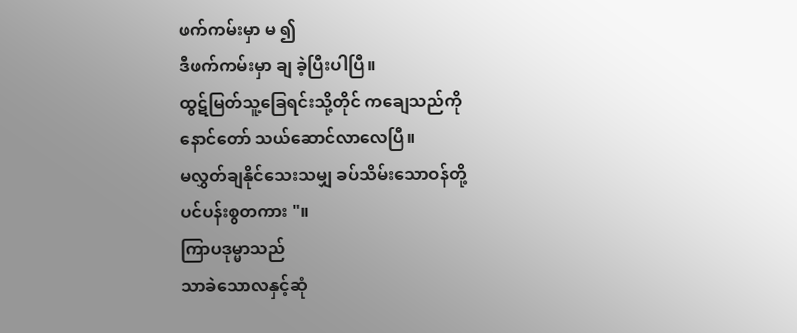ဖက်ကမ်းမှာ မ ၍
ဒီဖက်ကမ်းမှာ ချ ခဲ့ပြီးပါပြီ။
ထွဋ်မြတ်သူ့ခြေရင်းသို့တိုင် ကချေသည်ကို
နောင်တော် သယ်ဆောင်လာလေပြီ။
မလွှတ်ချနိုင်သေးသမျှ ခပ်သိမ်းသောဝန်တို့
ပင်ပန်းစွတကား "။
ကြာပဒုမ္မာသည်
သာခဲသောလနှင့်ဆုံ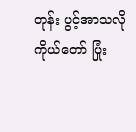တုန်း ပွင့်အာသလို
ကိုယ်တော် ပြုံး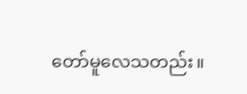တော်မူလေသတည်း။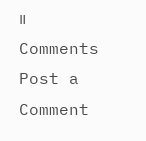။
Comments
Post a Comment